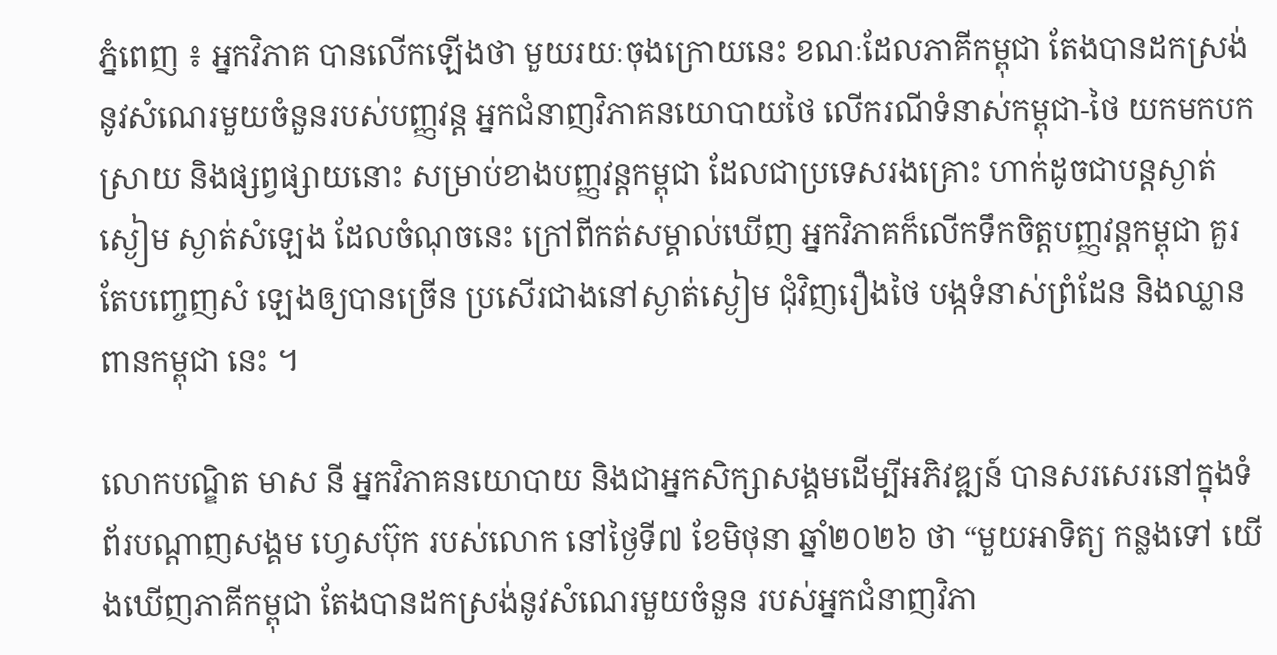ភ្នំពេញ ៖ អ្នកវិភាគ បានលើកឡើងថា មួយរយៈចុងក្រោយនេះ ខណៈដែលភាគីកម្ពុជា តែងបានដកស្រង់នូវសំណេរមួយចំនួនរបស់បញ្ញវន្ត អ្នកជំនាញវិភាគនយោបាយថៃ លើករណីទំនាស់កម្ពុជា-ថៃ យកមកបកស្រាយ និងផ្សព្វផ្សាយនោះ សម្រាប់ខាងបញ្ញវន្តកម្ពុជា ដែលជាប្រទេសរងគ្រោះ ហាក់ដូចជាបន្តស្ងាត់ស្ងៀម ស្ងាត់សំឡេង ដែលចំណុចនេះ ក្រៅពីកត់សម្គាល់ឃើញ អ្នកវិភាគក៏លើកទឹកចិត្តបញ្ញវន្តកម្ពុជា គួរតែបញ្ចេញសំ ឡេងឲ្យបានច្រើន ប្រសើរជាងនៅស្ងាត់ស្ងៀម ជុំវិញរឿងថៃ បង្កទំនាស់ព្រំដែន និងឈ្លានពានកម្ពុជា នេះ ។

លោកបណ្ឌិត មាស នី អ្នកវិភាគនយោបាយ និងជាអ្នកសិក្សាសង្គមដើម្បីអភិវឌ្ឍន៍ បានសរសេរនៅក្នុងទំព័របណ្ដាញសង្គម ហ្វេសប៊ុក របស់លោក នៅថ្ងៃទី៧ ខែមិថុនា ឆ្នាំ២០២៦ ថា “មួយអាទិត្យ កន្លងទៅ យើងឃើញភាគីកម្ពុជា តែងបានដកស្រង់នូវសំណេរមួយចំនួន របស់អ្នកជំនាញវិភា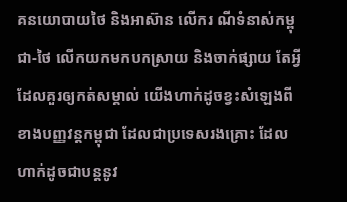គនយោបាយថៃ និងអាស៊ាន លើករ ណីទំនាស់កម្ពុជា-ថៃ លើកយកមកបកស្រាយ និងចាក់ផ្សាយ តែអ្វីដែលគួរឲ្យកត់សម្គាល់ យើងហាក់ដូចខ្វះសំឡេងពីខាងបញ្ញវន្តកម្ពុជា ដែលជាប្រទេសរងគ្រោះ ដែលហាក់ដូចជាបន្តនូវ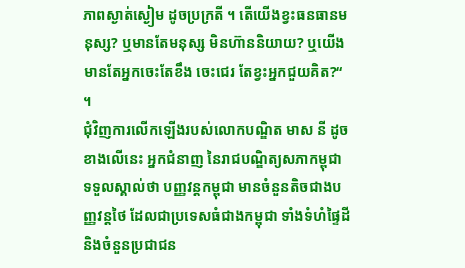ភាពស្ងាត់ស្ងៀម ដូចប្រក្រតី ។ តើយើងខ្វះធនធានមនុស្ស? ឬមានតែមនុស្ស មិនហ៊ាននិយាយ? ឬយើងមានតែអ្នកចេះតែខឹង ចេះជេរ តែខ្វះអ្នកជួយគិត?“ ។
ជុំវិញការលើកឡើងរបស់លោកបណ្ឌិត មាស នី ដូចខាងលើនេះ អ្នកជំនាញ នៃរាជបណ្ឌិត្យសភាកម្ពុជា ទទួលស្គាល់ថា បញ្ញវន្តកម្ពុជា មានចំនួនតិចជាងបញ្ញវន្តថៃ ដែលជាប្រទេសធំជាងកម្ពុជា ទាំងទំហំផ្ទៃដី និងចំនួនប្រជាជន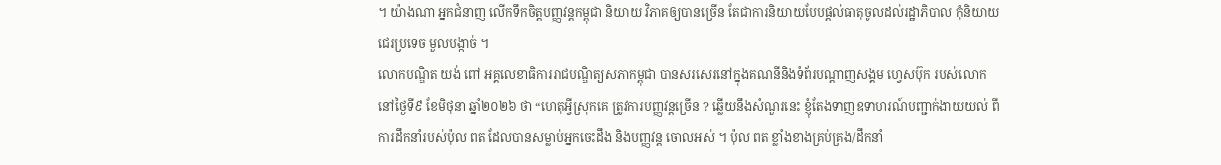។ យ៉ាងណា អ្នកជំនាញ លើកទឹកចិត្តបញ្ញវន្តកម្ពុជា និយាយ វិភាគឲ្យបានច្រើន តែជាការនិយាយបែបផ្ដល់ធាតុចូលដល់រដ្ឋាភិបាល កុំនិយាយជេរប្រទេច មួលបង្កាច់ ។
លោកបណ្ឌិត យង់ ពៅ អគ្គលេខាធិការរាជបណ្ឌិត្យសភាកម្ពុជា បានសរសេរនៅក្នុងគណនីនិងទំព័របណ្ដាញសង្គម ហ្វេសប៊ុក របស់លោក នៅថ្ងៃទី៩ ខែមិថុនា ឆ្នាំ២០២៦ ថា “ហេតុអ្វីស្រុកគេ ត្រូវការបញ្ញវន្តច្រើន ? ឆ្លើយនឹងសំណួរនេះ ខ្ញុំតែងទាញឧទាហរណ៍បញ្ជាក់ងាយយល់ ពីការដឹកនាំរបស់ប៉ុល ពត ដែលបានសម្លាប់អ្នកចេះដឹង និងបញ្ញវន្ត ចោលអស់ ។ ប៉ុល ពត ខ្លាំងខាងគ្រប់គ្រង/ដឹកនាំ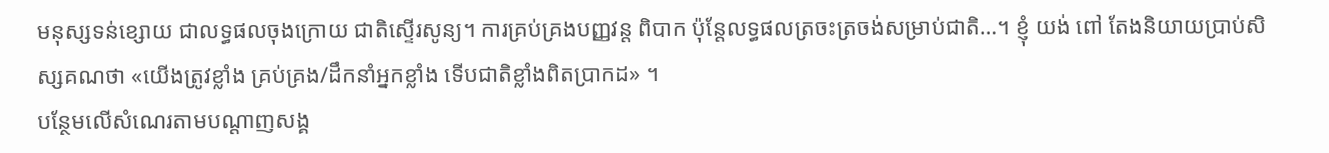មនុស្សទន់ខ្សោយ ជាលទ្ធផលចុងក្រោយ ជាតិស្ទើរសូន្យ។ ការគ្រប់គ្រងបញ្ញវន្ត ពិបាក ប៉ុន្តែលទ្ធផលត្រចះត្រចង់សម្រាប់ជាតិ…។ ខ្ញុំ យង់ ពៅ តែងនិយាយប្រាប់សិស្សគណថា «យើងត្រូវខ្លាំង គ្រប់គ្រង/ដឹកនាំអ្នកខ្លាំង ទើបជាតិខ្លាំងពិតប្រាកដ» ។
បន្ថែមលើសំណេរតាមបណ្ដាញសង្គ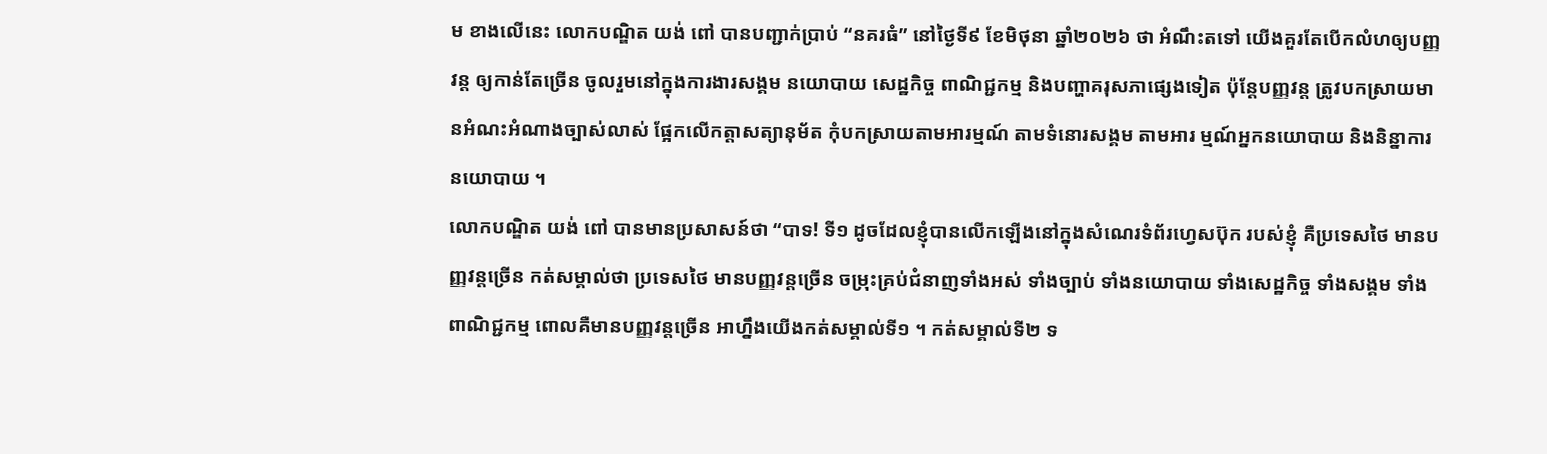ម ខាងលើនេះ លោកបណ្ឌិត យង់ ពៅ បានបញ្ជាក់ប្រាប់ “នគរធំ” នៅថ្ងៃទី៩ ខែមិថុនា ឆ្នាំ២០២៦ ថា អំណឹះតទៅ យើងគួរតែបើកលំហឲ្យបញ្ញវន្ត ឲ្យកាន់តែច្រើន ចូលរួមនៅក្នុងការងារសង្គម នយោបាយ សេដ្ឋកិច្ច ពាណិជ្ជកម្ម និងបញ្ហាគរុសភាផ្សេងទៀត ប៉ុន្តែបញ្ញវន្ត ត្រូវបកស្រាយមានអំណះអំណាងច្បាស់លាស់ ផ្អែកលើកត្តាសត្យានុម័ត កុំបកស្រាយតាមអារម្មណ៍ តាមទំនោរសង្គម តាមអារ ម្មណ៍អ្នកនយោបាយ និងនិន្នាការនយោបាយ ។
លោកបណ្ឌិត យង់ ពៅ បានមានប្រសាសន៍ថា “បាទ! ទី១ ដូចដែលខ្ញុំបានលើកឡើងនៅក្នុងសំណេរទំព័រហ្វេសប៊ុក របស់ខ្ញុំ គឺប្រទេសថៃ មានបញ្ញវន្តច្រើន កត់សម្គាល់ថា ប្រទេសថៃ មានបញ្ញវន្តច្រើន ចម្រុះគ្រប់ជំនាញទាំងអស់ ទាំងច្បាប់ ទាំងនយោបាយ ទាំងសេដ្ឋកិច្ច ទាំងសង្គម ទាំងពាណិជ្ជកម្ម ពោលគឺមានបញ្ញវន្តច្រើន អាហ្នឹងយើងកត់សម្គាល់ទី១ ។ កត់សម្គាល់ទី២ ទ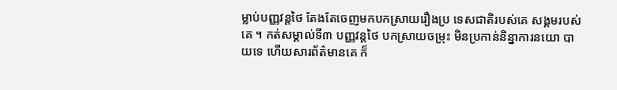ម្លាប់បញ្ញវន្តថៃ តែងតែចេញមកបកស្រាយរឿងប្រ ទេសជាតិរបស់គេ សង្គមរបស់គេ ។ កត់សម្គាល់ទី៣ បញ្ញវន្តថៃ បកស្រាយចម្រុះ មិនប្រកាន់និន្នាការនយោ បាយទេ ហើយសារព័ត៌មានគេ ក៏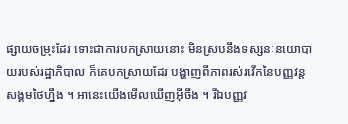ផ្សាយចម្រុះដែរ ទោះជាការបកស្រាយនោះ មិនស្របនឹងទស្សនៈនយោបាយរបស់រដ្ឋាភិបាល ក៏គេបកស្រាយដែរ បង្ហាញពីភាពរស់រវើកនៃបញ្ញវន្តសង្គមថៃហ្នឹង ។ អានេះយើងមើលឃើញអ៊ីចឹង ។ រីឯបញ្ញវ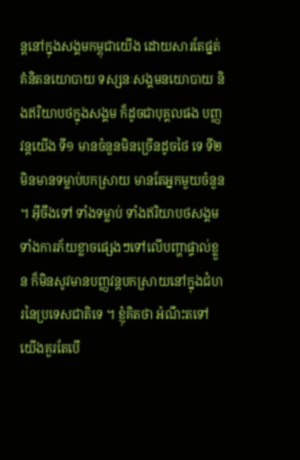ន្តនៅក្នុងសង្គមកម្ពុជាយើង ដោយសារតែផ្នត់គំនិតនយោបាយ ទស្សនៈសង្គមនយោបាយ និងឥរិយាបថក្នុងសង្គម ក៏ដូចជាបុគ្គលផង បញ្ញវន្តយើង ទី១ មានចំនួនមិនច្រើនដូចថៃ ទេ ទី២ មិនមានទម្លាប់បកស្រាយ មានតែអ្នកមួយចំនួន ។ អ៊ីចឹងទៅ ទាំងទម្លាប់ ទាំងឥរិយាបថសង្គម ទាំងការភ័យខ្លាចផ្សេងៗទៅលើបញ្ហាផ្ទាល់ខ្លួន ក៏មិនសូវមានបញ្ញវន្តបកស្រាយនៅក្នុងជំហរនៃប្រទេសជាតិទេ ។ ខ្ញុំគិតថា អំណឹះតទៅ យើងគួរតែបើ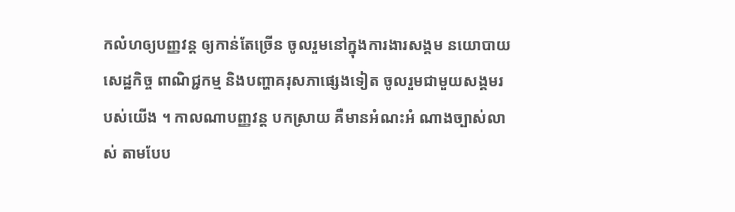កលំហឲ្យបញ្ញវន្ត ឲ្យកាន់តែច្រើន ចូលរួមនៅក្នុងការងារសង្គម នយោបាយ សេដ្ឋកិច្ច ពាណិជ្ជកម្ម និងបញ្ហាគរុសភាផ្សេងទៀត ចូលរួមជាមួយសង្គមរបស់យើង ។ កាលណាបញ្ញវន្ត បកស្រាយ គឺមានអំណះអំ ណាងច្បាស់លាស់ តាមបែប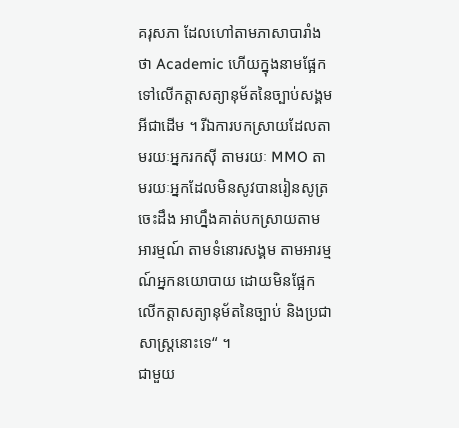គរុសភា ដែលហៅតាមភាសាបារាំងថា Academic ហើយក្នុងនាមផ្អែកទៅលើកត្តាសត្យានុម័តនៃច្បាប់សង្គម អីជាដើម ។ រីឯការបកស្រាយដែលតាមរយៈអ្នករកស៊ី តាមរយៈ MMO តាមរយៈអ្នកដែលមិនសូវបានរៀនសូត្រចេះដឹង អាហ្នឹងគាត់បកស្រាយតាមអារម្មណ៍ តាមទំនោរសង្គម តាមអារម្មណ៍អ្នកនយោបាយ ដោយមិនផ្អែកលើកត្តាសត្យានុម័តនៃច្បាប់ និងប្រជាសាស្រ្តនោះទេ“ ។
ជាមួយ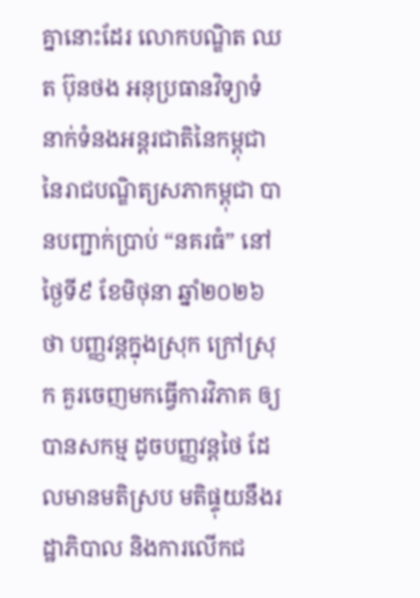គ្នានោះដែរ លោកបណ្ឌិត ឈត ប៊ុនថង អនុប្រធានវិទ្យាទំនាក់ទំនងអន្តរជាតិនៃកម្ពុជា នៃរាជបណ្ឌិត្យសភាកម្ពុជា បានបញ្ជាក់ប្រាប់ “នគរធំ” នៅថ្ងៃទី៩ ខែមិថុនា ឆ្នាំ២០២៦ ថា បញ្ញវន្តក្នុងស្រុក ក្រៅស្រុក គួរចេញមកធ្វើការវិភាគ ឲ្យបានសកម្ម ដូចបញ្ញវន្តថៃ ដែលមានមតិស្រប មតិផ្ទុយនឹងរដ្ឋាភិបាល និងការលើកជ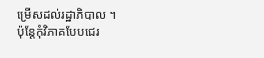ម្រើសដល់រដ្ឋាភិបាល ។ ប៉ុន្តែកុំវិភាគបែបជេរ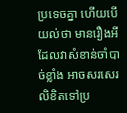ប្រទេចគ្នា ហើយបើយល់ថា មានរឿងអីដែលវាសំខាន់ចាំបាច់ខ្លាំង អាចសរសេរលិខិតទៅប្រ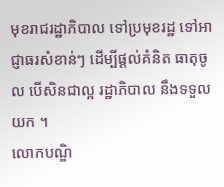មុខរាជរដ្ឋាភិបាល ទៅប្រមុខរដ្ឋ ទៅអាជ្ញាធរសំខាន់ៗ ដើម្បីផ្ដល់គំនិត ធាតុចូល បើសិនជាល្អ រដ្ឋាភិបាល នឹងទទួលយក ។
លោកបណ្ឌិ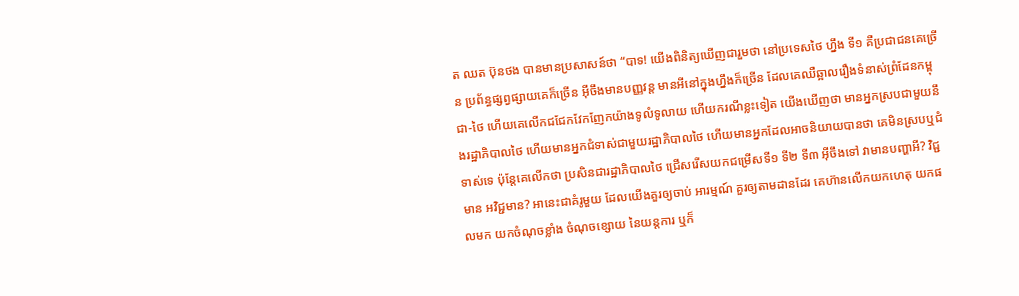ត ឈត ប៊ុនថង បានមានប្រសាសន៍ថា “បាទ! យើងពិនិត្យឃើញជារួមថា នៅប្រទេសថៃ ហ្នឹង ទី១ គឺប្រជាជនគេច្រើន ប្រព័ន្ធផ្សព្វផ្សាយគេក៏ច្រើន អ៊ីចឹងមានបញ្ញវន្ត មានអីនៅក្នុងហ្នឹងក៏ច្រើន ដែលគេឈឺឆ្អាលរឿងទំនាស់ព្រំដែនកម្ពុជា-ថៃ ហើយគេលើកជជែកវែកញែកយ៉ាងទូលំទូលាយ ហើយករណីខ្លះទៀត យើងឃើញថា មានអ្នកស្របជាមួយនឹងរដ្ឋាភិបាលថៃ ហើយមានអ្នកជំទាស់ជាមួយរដ្ឋាភិបាលថៃ ហើយមានអ្នកដែលអាចនិយាយបានថា គេមិនស្របឬជំទាស់ទេ ប៉ុន្តែគេលើកថា ប្រសិនជារដ្ឋាភិបាលថៃ ជ្រើសរើសយកជម្រើសទី១ ទី២ ទី៣ អ៊ីចឹងទៅ វាមានបញ្ហាអី? វិជ្ជមាន អវិជ្ជមាន? អានេះជាគំរូមួយ ដែលយើងគួរឲ្យចាប់ អារម្មណ៍ គួរឲ្យតាមដានដែរ គេហ៊ានលើកយកហេតុ យកផលមក យកចំណុចខ្លាំង ចំណុចខ្សោយ នៃយន្តការ ឬក៏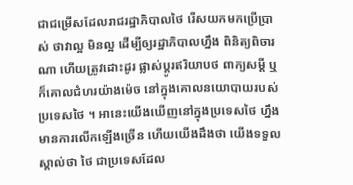ជាជម្រើសដែលរាជរដ្ឋាភិបាលថៃ រើសយកមកប្រើប្រាស់ ថាវាល្អ មិនល្អ ដើម្បីឲ្យរដ្ឋាភិបាលហ្នឹង ពិនិត្យពិចារណា ហើយត្រូវដោះដូរ ផ្លាស់ប្ដូរឥរិយាបថ ពាក្យសម្ដី ឬក៏គោលជំហរយ៉ាងម៉េច នៅក្នុងគោលនយោបាយរបស់ប្រទេសថៃ ។ អានេះយើងឃើញនៅក្នុងប្រទេសថៃ ហ្នឹងមានការលើកឡើងច្រើន ហើយយើងដឹងថា យើងទទួលស្គាល់ថា ថៃ ជាប្រទេសដែល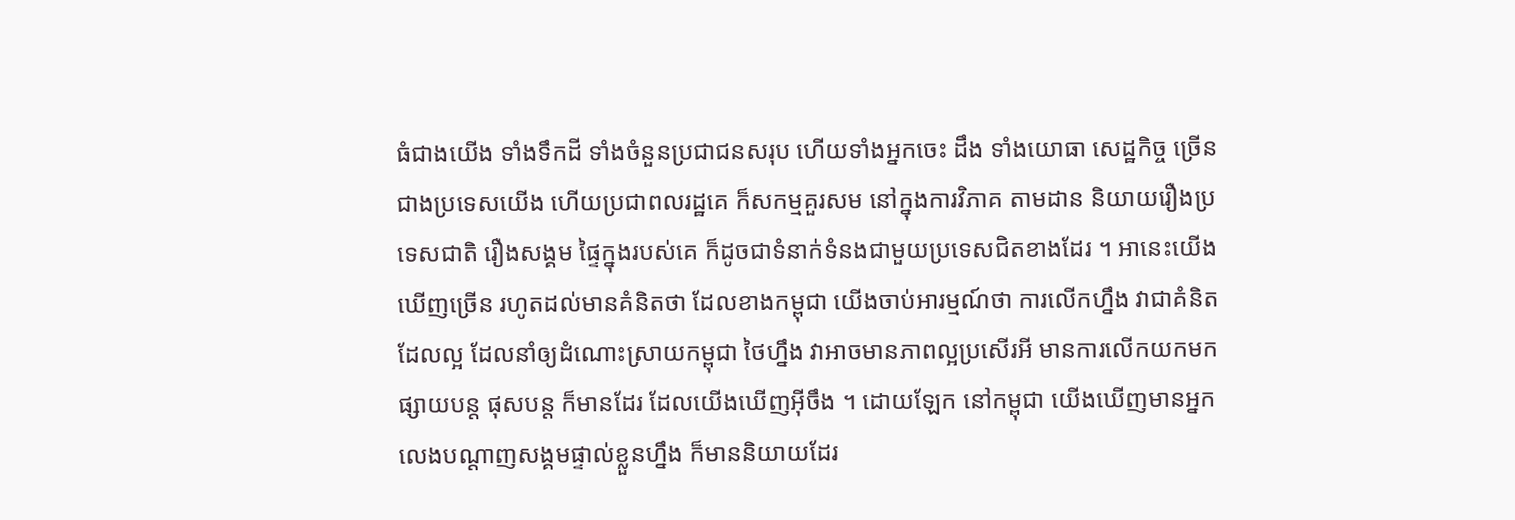ធំជាងយើង ទាំងទឹកដី ទាំងចំនួនប្រជាជនសរុប ហើយទាំងអ្នកចេះ ដឹង ទាំងយោធា សេដ្ឋកិច្ច ច្រើនជាងប្រទេសយើង ហើយប្រជាពលរដ្ឋគេ ក៏សកម្មគួរសម នៅក្នុងការវិភាគ តាមដាន និយាយរឿងប្រទេសជាតិ រឿងសង្គម ផ្ទៃក្នុងរបស់គេ ក៏ដូចជាទំនាក់ទំនងជាមួយប្រទេសជិតខាងដែរ ។ អានេះយើងឃើញច្រើន រហូតដល់មានគំនិតថា ដែលខាងកម្ពុជា យើងចាប់អារម្មណ៍ថា ការលើកហ្នឹង វាជាគំនិតដែលល្អ ដែលនាំឲ្យដំណោះស្រាយកម្ពុជា ថៃហ្នឹង វាអាចមានភាពល្អប្រសើរអី មានការលើកយកមកផ្សាយបន្ត ផុសបន្ត ក៏មានដែរ ដែលយើងឃើញអ៊ីចឹង ។ ដោយឡែក នៅកម្ពុជា យើងឃើញមានអ្នកលេងបណ្ដាញសង្គមផ្ទាល់ខ្លួនហ្នឹង ក៏មាននិយាយដែរ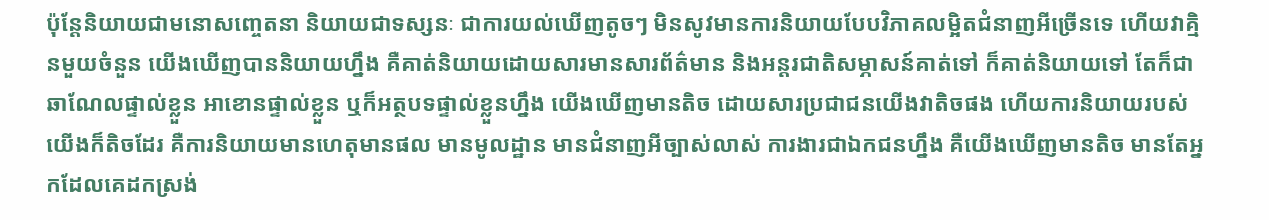ប៉ុន្តែនិយាយជាមនោសញ្ចេតនា និយាយជាទស្សនៈ ជាការយល់ឃើញតូចៗ មិនសូវមានការនិយាយបែបវិភាគលម្អិតជំនាញអីច្រើនទេ ហើយវាគ្មិនមួយចំនួន យើងឃើញបាននិយាយហ្នឹង គឺគាត់និយាយដោយសារមានសារព័ត៌មាន និងអន្តរជាតិសម្ភាសន៍គាត់ទៅ ក៏គាត់និយាយទៅ តែក៏ជាឆាណែលផ្ទាល់ខ្លួន អាខោនផ្ទាល់ខ្លួន ឬក៏អត្ថបទផ្ទាល់ខ្លួនហ្នឹង យើងឃើញមានតិច ដោយសារប្រជាជនយើងវាតិចផង ហើយការនិយាយរបស់យើងក៏តិចដែរ គឺការនិយាយមានហេតុមានផល មានមូលដ្ឋាន មានជំនាញអីច្បាស់លាស់ ការងារជាឯកជនហ្នឹង គឺយើងឃើញមានតិច មានតែអ្នកដែលគេដកស្រង់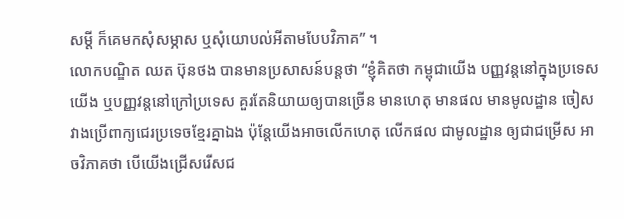សម្ដី ក៏គេមកសុំសម្ភាស ឬសុំយោបល់អីតាមបែបវិភាគ” ។
លោកបណ្ឌិត ឈត ប៊ុនថង បានមានប្រសាសន៍បន្តថា “ខ្ញុំគិតថា កម្ពុជាយើង បញ្ញវន្តនៅក្នុងប្រទេសយើង ឬបញ្ញវន្តនៅក្រៅប្រទេស គួរតែនិយាយឲ្យបានច្រើន មានហេតុ មានផល មានមូលដ្ឋាន ចៀសវាងប្រើពាក្យជេរប្រទេចខ្មែរគ្នាឯង ប៉ុន្តែយើងអាចលើកហេតុ លើកផល ជាមូលដ្ឋាន ឲ្យជាជម្រើស អាចវិភាគថា បើយើងជ្រើសរើសជ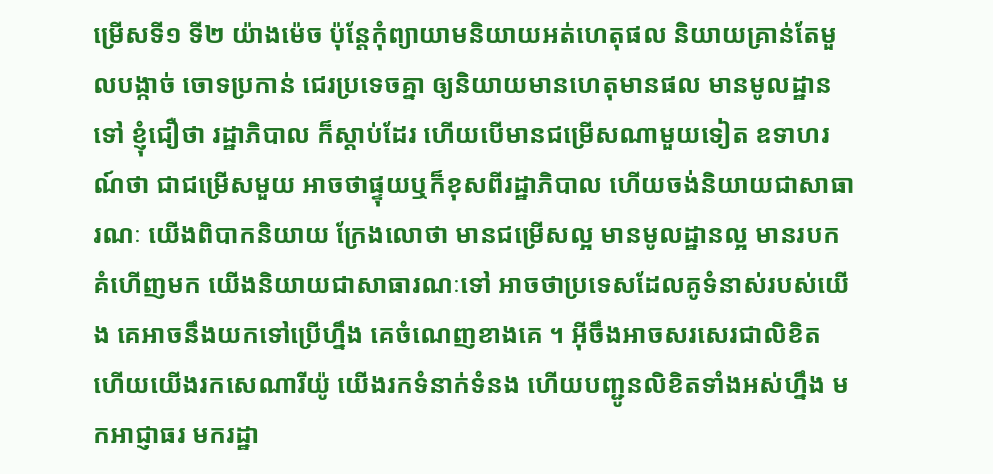ម្រើសទី១ ទី២ យ៉ាងម៉េច ប៉ុន្តែកុំព្យាយាមនិយាយអត់ហេតុផល និយាយគ្រាន់តែមួលបង្កាច់ ចោទប្រកាន់ ជេរប្រទេចគ្នា ឲ្យនិយាយមានហេតុមានផល មានមូលដ្ឋានទៅ ខ្ញុំជឿថា រដ្ឋាភិបាល ក៏ស្ដាប់ដែរ ហើយបើមានជម្រើសណាមួយទៀត ឧទាហរណ៍ថា ជាជម្រើសមួយ អាចថាផ្ទុយឬក៏ខុសពីរដ្ឋាភិបាល ហើយចង់និយាយជាសាធារណៈ យើងពិបាកនិយាយ ក្រែងលោថា មានជម្រើសល្អ មានមូលដ្ឋានល្អ មានរបកគំហើញមក យើងនិយាយជាសាធារណៈទៅ អាចថាប្រទេសដែលគូទំនាស់របស់យើង គេអាចនឹងយកទៅប្រើហ្នឹង គេចំណេញខាងគេ ។ អ៊ីចឹងអាចសរសេរជាលិខិត ហើយយើងរកសេណារីយ៉ូ យើងរកទំនាក់ទំនង ហើយបញ្ជូនលិខិតទាំងអស់ហ្នឹង មកអាជ្ញាធរ មករដ្ឋា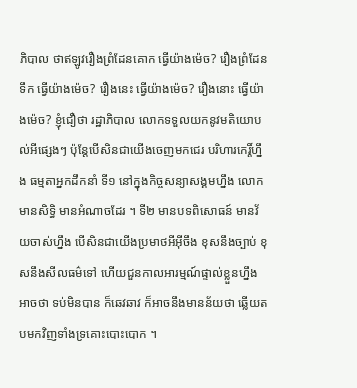ភិបាល ថាឥឡូវរឿងព្រំដែនគោក ធ្វើយ៉ាងម៉េច? រឿងព្រំដែនទឹក ធ្វើយ៉ាងម៉េច? រឿងនេះ ធ្វើយ៉ាងម៉េច? រឿងនោះ ធ្វើយ៉ាងម៉េច? ខ្ញុំជឿថា រដ្ឋាភិបាល លោកទទួលយកនូវមតិយោបល់អីផ្សេងៗ ប៉ុន្តែបើសិនជាយើងចេញមកជេរ បរិហារកេរ្តិ៍ហ្នឹង ធម្មតាអ្នកដឹកនាំ ទី១ នៅក្នុងកិច្ចសន្យាសង្គមហ្នឹង លោកមានសិទ្ធិ មានអំណាចដែរ ។ ទី២ មានបទពិសោធន៍ មានវ័យចាស់ហ្នឹង បើសិនជាយើងប្រមាថអីអ៊ីចឹង ខុសនឹងច្បាប់ ខុសនឹងសីលធម៌ទៅ ហើយជួនកាលអារម្មណ៍ផ្ទាល់ខ្លួនហ្នឹង អាចថា ទប់មិនបាន ក៏ឆេវឆាវ ក៏អាចនឹងមានន័យថា ឆ្លើយតបមកវិញទាំងទ្រគោះបោះបោក ។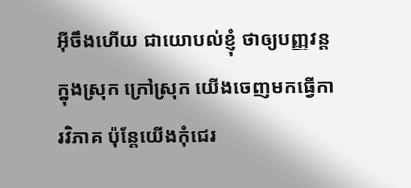អ៊ីចឹងហើយ ជាយោបល់ខ្ញុំ ថាឲ្យបញ្ញវន្តក្នុងស្រុក ក្រៅស្រុក យើងចេញមកធ្វើការវិភាគ ប៉ុន្តែយើងកុំជេរ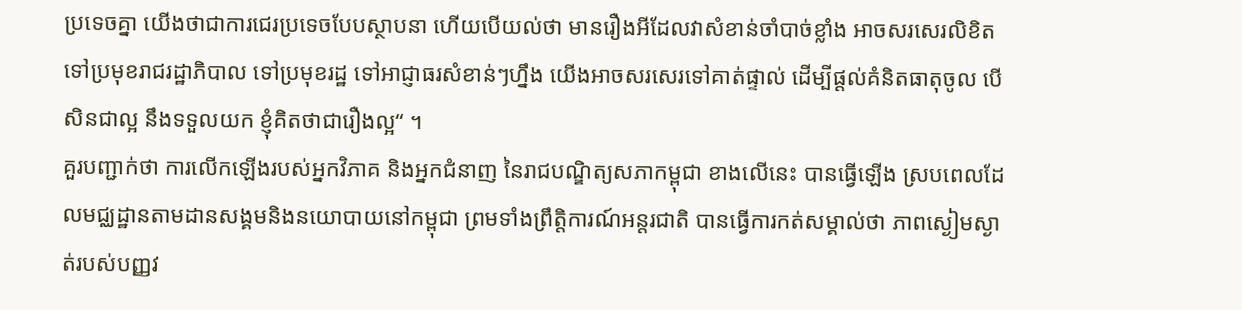ប្រទេចគ្នា យើងថាជាការជេរប្រទេចបែបស្ថាបនា ហើយបើយល់ថា មានរឿងអីដែលវាសំខាន់ចាំបាច់ខ្លាំង អាចសរសេរលិខិត ទៅប្រមុខរាជរដ្ឋាភិបាល ទៅប្រមុខរដ្ឋ ទៅអាជ្ញាធរសំខាន់ៗហ្នឹង យើងអាចសរសេរទៅគាត់ផ្ទាល់ ដើម្បីផ្ដល់គំនិតធាតុចូល បើសិនជាល្អ នឹងទទួលយក ខ្ញុំគិតថាជារឿងល្អ“ ។
គួរបញ្ជាក់ថា ការលើកឡើងរបស់អ្នកវិភាគ និងអ្នកជំនាញ នៃរាជបណ្ឌិត្យសភាកម្ពុជា ខាងលើនេះ បានធ្វើឡើង ស្របពេលដែលមជ្ឈដ្ឋានតាមដានសង្គមនិងនយោបាយនៅកម្ពុជា ព្រមទាំងព្រឹត្តិការណ៍អន្តរជាតិ បានធ្វើការកត់សម្គាល់ថា ភាពស្ងៀមស្ងាត់របស់បញ្ញវ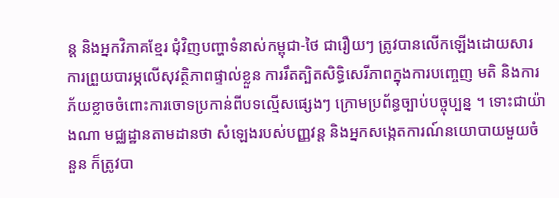ន្ត និងអ្នកវិភាគខ្មែរ ជុំវិញបញ្ហាទំនាស់កម្ពុជា-ថៃ ជារឿយៗ ត្រូវបានលើកឡើងដោយសារការព្រួយបារម្ភលើសុវត្ថិភាពផ្ទាល់ខ្លួន ការរឹតត្បិតសិទ្ធិសេរីភាពក្នុងការបញ្ចេញ មតិ និងការភ័យខ្លាចចំពោះការចោទប្រកាន់ពីបទល្មើសផ្សេងៗ ក្រោមប្រព័ន្ធច្បាប់បច្ចុប្បន្ន ។ ទោះជាយ៉ាងណា មជ្ឈដ្ឋានតាមដានថា សំឡេងរបស់បញ្ញវន្ត និងអ្នកសង្កេតការណ៍នយោបាយមួយចំនួន ក៏ត្រូវបា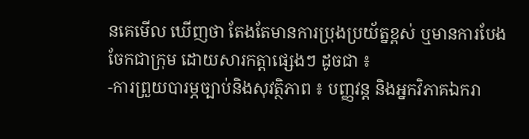នគេមើល ឃើញថា តែងតែមានការប្រុងប្រយ័ត្នខ្ពស់ ឬមានការបែងចែកជាក្រុម ដោយសារកត្តាផ្សេងៗ ដូចជា ៖
-ការព្រួយបារម្ភច្បាប់និងសុវត្ថិភាព ៖ បញ្ញវន្ត និងអ្នកវិភាគឯករា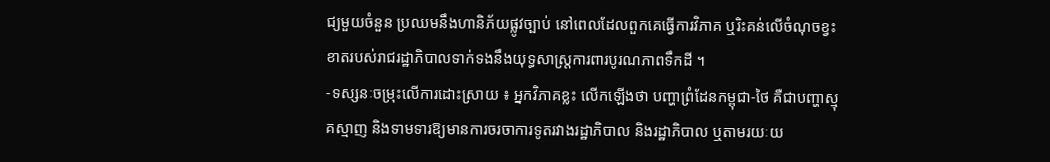ជ្យមួយចំនួន ប្រឈមនឹងហានិភ័យផ្លូវច្បាប់ នៅពេលដែលពួកគេធ្វើការវិភាគ ឬរិះគន់លើចំណុចខ្វះខាតរបស់រាជរដ្ឋាភិបាលទាក់ទងនឹងយុទ្ធសាស្ត្រការពារបូរណភាពទឹកដី ។
-ទស្សនៈចម្រុះលើការដោះស្រាយ ៖ អ្នកវិភាគខ្លះ លើកឡើងថា បញ្ហាព្រំដែនកម្ពុជា-ថៃ គឺជាបញ្ហាស្មុគស្មាញ និងទាមទារឱ្យមានការចរចាការទូតរវាងរដ្ឋាភិបាល និងរដ្ឋាភិបាល ឬតាមរយៈយ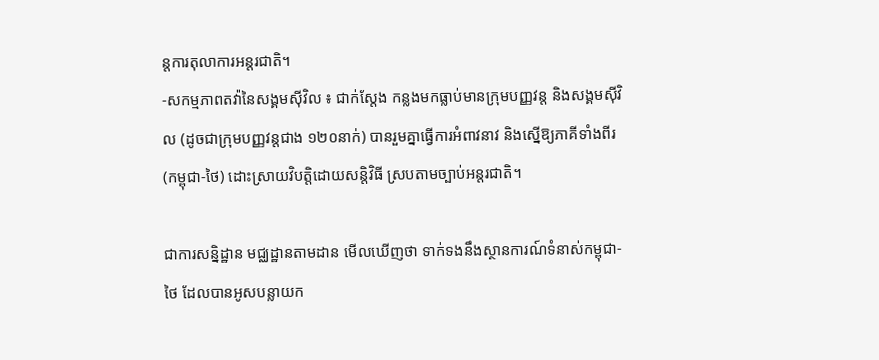ន្តការតុលាការអន្តរជាតិ។
-សកម្មភាពតវ៉ានៃសង្គមស៊ីវិល ៖ ជាក់ស្តែង កន្លងមកធ្លាប់មានក្រុមបញ្ញវន្ត និងសង្គមស៊ីវិល (ដូចជាក្រុមបញ្ញវន្តជាង ១២០នាក់) បានរួមគ្នាធ្វើការអំពាវនាវ និងស្នើឱ្យភាគីទាំងពីរ (កម្ពុជា-ថៃ) ដោះស្រាយវិបត្តិដោយសន្តិវិធី ស្របតាមច្បាប់អន្តរជាតិ។

ជាការសន្និដ្ឋាន មជ្ឈដ្ឋានតាមដាន មើលឃើញថា ទាក់ទងនឹងស្ថានការណ៍ទំនាស់កម្ពុជា-ថៃ ដែលបានអូសបន្លាយក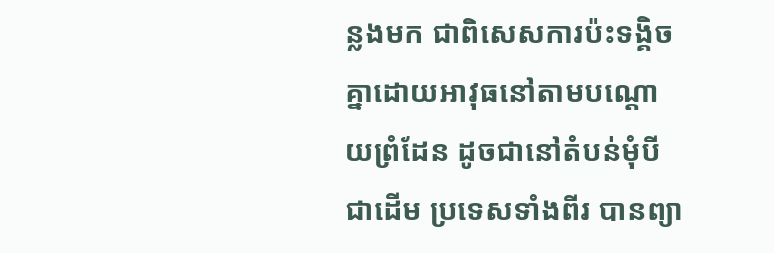ន្លងមក ជាពិសេសការប៉ះទង្គិចគ្នាដោយអាវុធនៅតាមបណ្តោយព្រំដែន ដូចជានៅតំបន់មុំបី ជាដើម ប្រទេសទាំងពីរ បានព្យា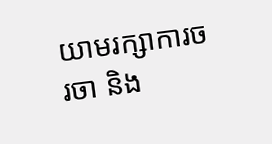យាមរក្សាការចរចា និង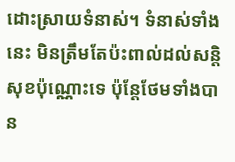ដោះស្រាយទំនាស់។ ទំនាស់ទាំងនេះ មិនត្រឹមតែប៉ះពាល់ដល់សន្តិសុខប៉ុណ្ណោះទេ ប៉ុន្តែថែមទាំងបាន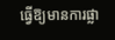ធ្វើឱ្យមានការផ្លា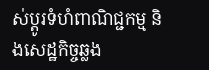ស់ប្តូរទំហំពាណិជ្ជកម្ម និងសេដ្ឋកិច្ចឆ្លង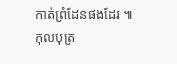កាត់ព្រំដែនផងដែរ ៕ កុលបុត្រ